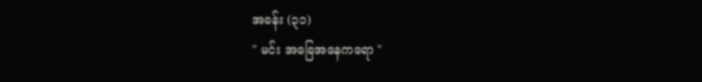အခန်း (၃၁)
" မင်း အခြေအနေကရော "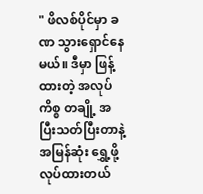" ဖိလစ်ပိုင်မှာ ခဏ သွားရှောင်နေမယ်။ ဒီမှာ ဖြန့်ထားတဲ့ အလုပ်ကိစ္စ တချို့ အပြီးသတ်ပြီးတာနဲ့ အမြန်ဆုံး ရွှေ့ဖို့ လုပ်ထားတယ်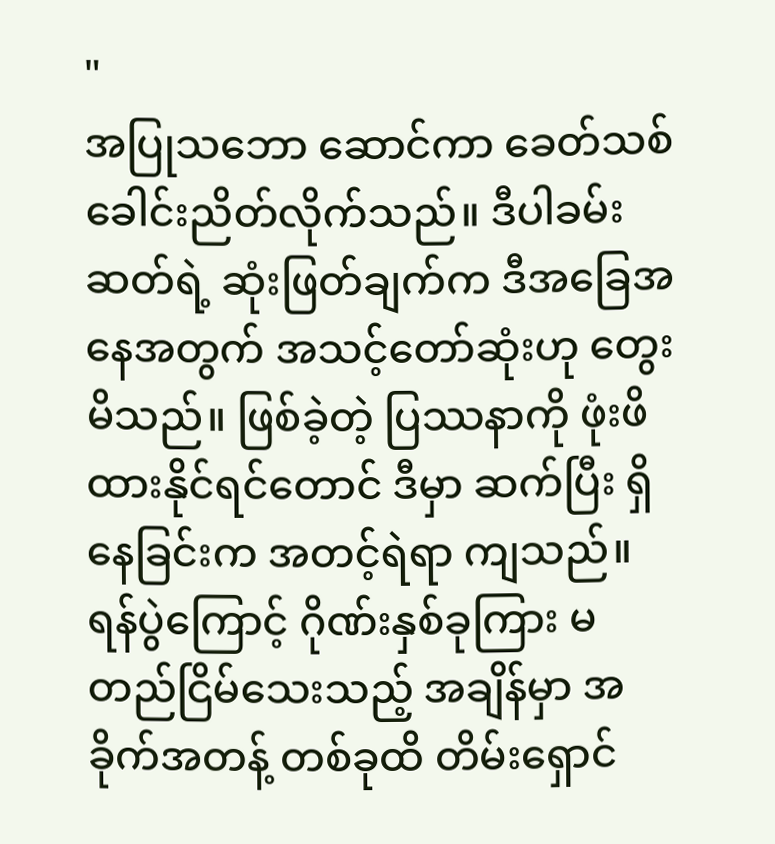"
အပြုသဘော ဆောင်ကာ ခေတ်သစ် ခေါင်းညိတ်လိုက်သည်။ ဒီပါခမ်းဆတ်ရဲ့ ဆုံးဖြတ်ချက်က ဒီအခြေအနေအတွက် အသင့်တော်ဆုံးဟု တွေးမိသည်။ ဖြစ်ခဲ့တဲ့ ပြဿနာကို ဖုံးဖိထားနိုင်ရင်တောင် ဒီမှာ ဆက်ပြီး ရှိနေခြင်းက အတင့်ရဲရာ ကျသည်။ ရန်ပွဲကြောင့် ဂိုဏ်းနှစ်ခုကြား မတည်ငြိမ်သေးသည့် အချိန်မှာ အခိုက်အတန့် တစ်ခုထိ တိမ်းရှောင်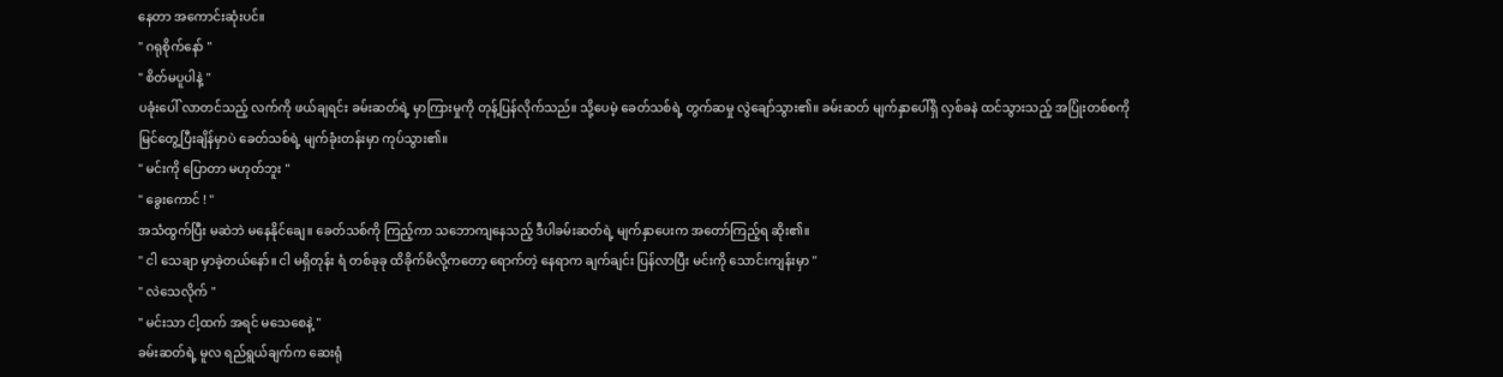နေတာ အကောင်းဆုံးပင်။
" ဂရုစိုက်နော် "
" စိတ်မပူပါနဲ့ "
ပခုံးပေါ် လာတင်သည့် လက်ကို ဖယ်ချရင်း ခမ်းဆတ်ရဲ့ မှာကြားမှုကို တုန့်ပြန်လိုက်သည်။ သို့ပေမဲ့ ခေတ်သစ်ရဲ့ တွက်ဆမှု လွဲချော်သွား၏။ ခမ်းဆတ် မျက်နှာပေါ်ရှိ လှစ်ခနဲ ထင်သွားသည့် အပြုံးတစ်စကို မြင်တွေ့ပြီးချိန်မှာပဲ ခေတ်သစ်ရဲ့ မျက်ခုံးတန်းမှာ ကုပ်သွား၏။
" မင်းကို ပြောတာ မဟုတ်ဘူး "
" ခွေးကောင် ! "
အသံထွက်ပြီး မဆဲဘဲ မနေနိုင်ချေ။ ခေတ်သစ်ကို ကြည့်ကာ သဘောကျနေသည့် ဒီပါခမ်းဆတ်ရဲ့ မျက်နှာပေးက အတော်ကြည့်ရ ဆိုး၏။
" ငါ သေချာ မှာခဲ့တယ်နော်။ ငါ မရှိတုန်း ရံ တစ်ခုခု ထိခိုက်မိလို့ကတော့ ရောက်တဲ့ နေရာက ချက်ချင်း ပြန်လာပြီး မင်းကို သောင်းကျန်းမှာ "
" လဲသေလိုက် "
" မင်းသာ ငါ့ထက် အရင် မသေစေနဲ့ "
ခမ်းဆတ်ရဲ့ မူလ ရည်ရွယ်ချက်က ဆေးရုံ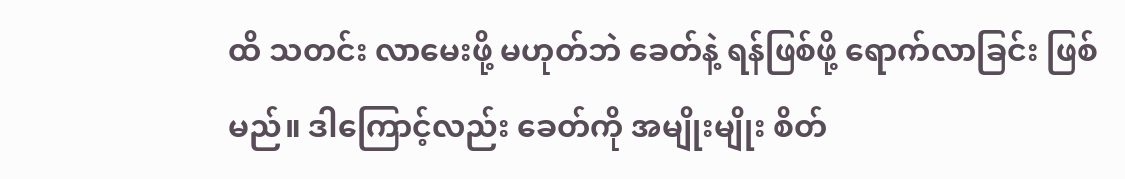ထိ သတင်း လာမေးဖို့ မဟုတ်ဘဲ ခေတ်နဲ့ ရန်ဖြစ်ဖို့ ရောက်လာခြင်း ဖြစ်မည်။ ဒါကြောင့်လည်း ခေတ်ကို အမျိုးမျိုး စိတ်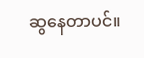ဆွနေတာပင်။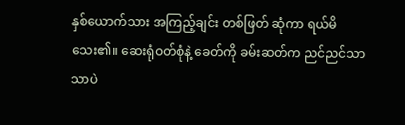နှစ်ယောက်သား အကြည့်ချင်း တစ်ဖြတ် ဆုံကာ ရယ်မိသေး၏။ ဆေးရုံဝတ်စုံနဲ့ ခေတ်ကို ခမ်းဆတ်က ညင်ညင်သာသာပဲ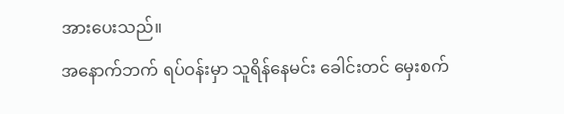အားပေးသည်။
အနောက်ဘက် ရပ်ဝန်းမှာ သူရိန်နေမင်း ခေါင်းတင် မှေးစက်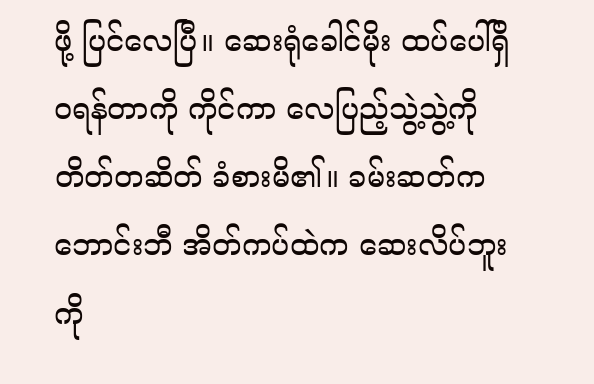ဖို့ ပြင်လေပြီ။ ဆေးရုံခေါင်မိုး ထပ်ပေါ်ရှိ ဝရန်တာကို ကိုင်ကာ လေပြည့်သွဲ့သွဲ့ကို တိတ်တဆိတ် ခံစားမိ၏။ ခမ်းဆတ်က ဘောင်းဘီ အိတ်ကပ်ထဲက ဆေးလိပ်ဘူးကို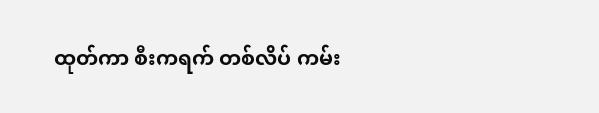ထုတ်ကာ စီးကရက် တစ်လိပ် ကမ်း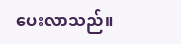ပေးလာသည်။